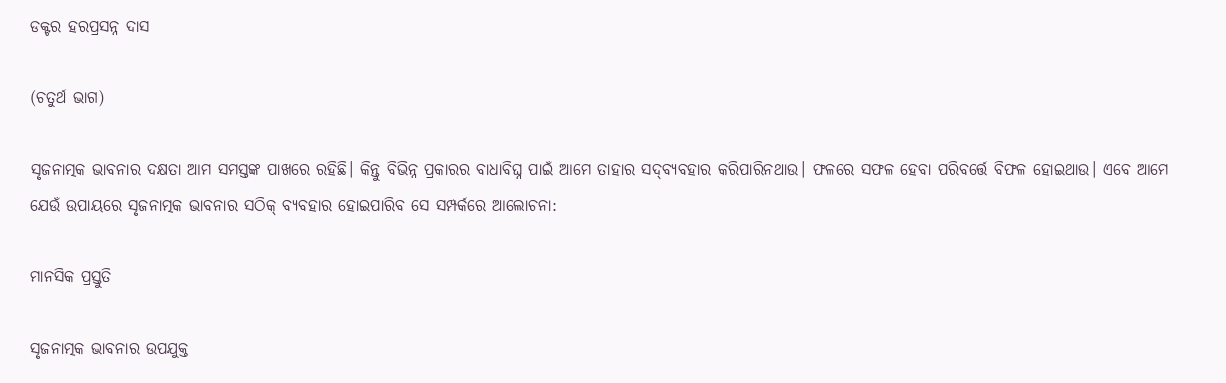ଡକ୍ଟର ହରପ୍ରସନ୍ନ ଦାସ

(ଚତୁର୍ଥ ଭାଗ)

ସୃଜନାତ୍ମକ ଭାବନାର ଦକ୍ଷତା ଆମ ସମସ୍ତଙ୍କ ପାଖରେ ରହିଛି। କିନ୍ତୁ ବିଭିନ୍ନ ପ୍ରକାରର ବାଧାବିଘ୍ନ ପାଇଁ ଆମେ ତାହାର ସଦ୍‌ବ୍ୟବହାର କରିପାରିନଥାଉ। ଫଳରେ ସଫଳ ହେବା ପରିବର୍ତ୍ତେ ବିଫଳ ହୋଇଥାଉ। ଏବେ ଆମେ ଯେଉଁ ଉପାୟରେ ସୃଜନାତ୍ମକ ଭାବନାର ସଠିକ୍ ବ୍ୟବହାର ହୋଇପାରିବ ସେ ସମ୍ପର୍କରେ ଆଲୋଚନା:

ମାନସିକ ପ୍ରସ୍ତୁତି

ସୃଜନାତ୍ମକ ଭାବନାର ଉପଯୁକ୍ତ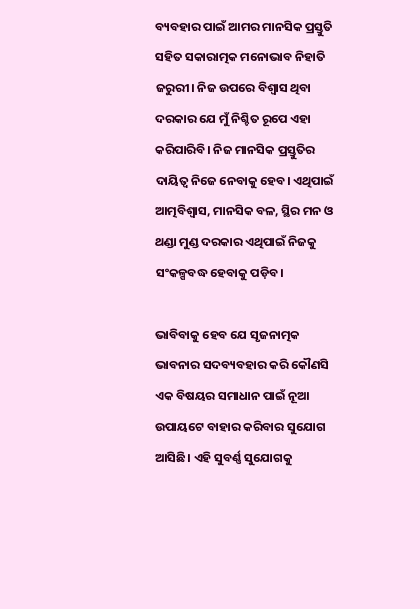ବ୍ୟବହାର ପାଇଁ ଆମର ମାନସିକ ପ୍ରସ୍ତୁତି ସହିତ ସକାରାତ୍ମକ ମନୋଭାବ ନିହାତି ଜରୁରୀ। ନିଜ ଉପରେ ବିଶ୍ୱାସ ଥିବା ଦରକାର ଯେ ମୁଁ ନିଶ୍ଚିତ ରୂପେ ଏହା କରିପାରିବି। ନିଜ ମାନସିକ ପ୍ରସ୍ତୁତିର ଦାୟିତ୍ୱ ନିଜେ ନେବାକୁ ହେବ। ଏଥିପାଇଁ ଆତ୍ମବିଶ୍ୱାସ, ମାନସିକ ବଳ, ସ୍ଥିର ମନ ଓ ଥଣ୍ଡା ମୁଣ୍ଡ ଦରକାର ଏଥିପାଇଁ ନିଜକୁ ସଂକଳ୍ପବଦ୍ଧ ହେବାକୁ ପଡ଼ିବ।

ଭାବିବାକୁ ହେବ ଯେ ସୃଜନାତ୍ମକ ଭାବନାର ସଦବ୍ୟବହାର କରି କୌଣସି ଏକ ବିଷୟର ସମାଧାନ ପାଇଁ ନୂଆ ଉପାୟଟେ ବାହାର କରିବାର ସୁଯୋଗ ଆସିଛି। ଏହି ସୁବର୍ଣ୍ଣ ସୁଯୋଗକୁ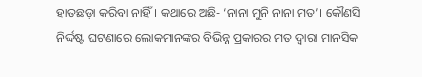ହାତଛଡ଼ା କରିବା ନାହିଁ। କଥାରେ ଅଛି- ‘ନାନା ମୁନି ନାନା ମତ’। କୌଣସି ନିର୍ଦ୍ଦଷ୍ଟ ଘଟଣାରେ ଲୋକମାନଙ୍କର ବିଭିନ୍ନ ପ୍ରକାରର ମତ ଦ୍ୱାରା ମାନସିକ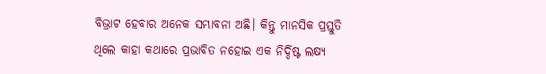ବିଭ୍ରାଟ ହେବାର ଅନେକ ସମ୍ଭାବନା ଅଛି। କିନ୍ତୁ ମାନସିକ ପ୍ରସ୍ତୁତି ଥିଲେ କାହା କଥାରେ ପ୍ରଭାବିତ ନହୋଇ ଏକ ନିର୍ଦ୍ଦିଷ୍ଟ ଲକ୍ଷ୍ୟ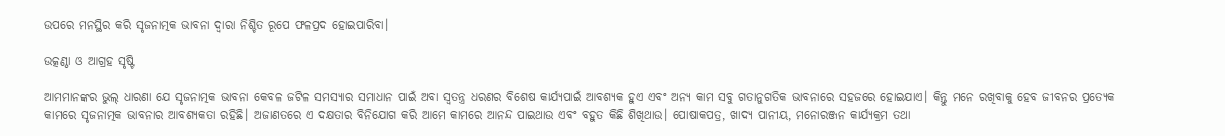ଉପରେ ମନସ୍ଥିର କରି ସୃଜନାତ୍ମକ ଭାବନା ଦ୍ୱାରା ନିଶ୍ଚିତ ରୂପେ ଫଳପ୍ରଦ ହୋଇପାରିବା।

ଉତ୍କଣ୍ଠା ଓ ଆଗ୍ରହ ସୃଷ୍ଟି

ଆମମାନଙ୍କର ଭୁଲ୍ ଧାରଣା ଯେ ସୃଜନାତ୍ମକ ଭାବନା କେବଳ ଜଟିଳ ସମସ୍ୟାର ସମାଧାନ ପାଇଁ ଅବା ସ୍ୱତନ୍ତ୍ର ଧରଣର ବିଶେଷ କାର୍ଯ୍ୟପାଇଁ ଆବଶ୍ୟକ ହୁଏ ଏବଂ ଅନ୍ୟ କାମ ସବୁ ଗତାନୁଗତିକ ଭାବନାରେ ସହଜରେ ହୋଇଯାଏ। କିନ୍ତୁ ମନେ ରଖିବାକୁ ହେବ ଜୀବନର ପ୍ରତ୍ୟେକ କାମରେ ସୃଜନାତ୍ମକ ଭାବନାର ଆବଶ୍ୟକତା ରହିଛି। ଅଜାଣତରେ ଏ ଦକ୍ଷତାର ବିନିଯୋଗ କରି ଆମେ କାମରେ ଆନନ୍ଦ ପାଇଥାଉ ଏବଂ ବହୁତ କିଛି ଶିଖିଥାଉ। ପୋଷାକପତ୍ର, ଖାଦ୍ୟ ପାନୀୟ, ମନୋରଞ୍ଜନ କାର୍ଯ୍ୟକ୍ରମ ତଥା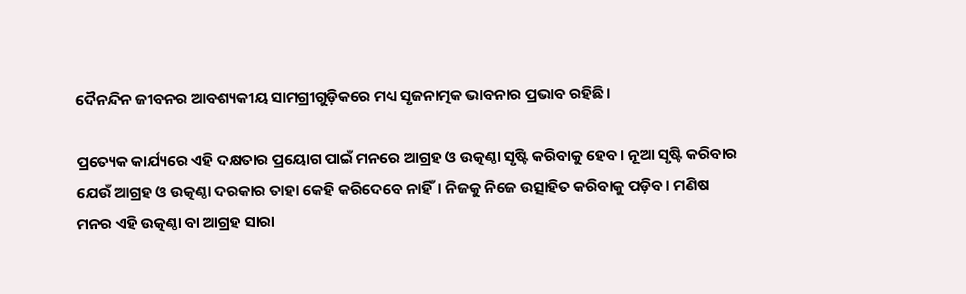ଦୈନନ୍ଦିନ ଜୀବନର ଆବଶ୍ୟକୀୟ ସାମଗ୍ରୀଗୁଡ଼ିକରେ ମଧ୍ୟ ସୃଜନାତ୍ମକ ଭାବନାର ପ୍ରଭାବ ରହିଛି।

ପ୍ରତ୍ୟେକ କାର୍ଯ୍ୟରେ ଏହି ଦକ୍ଷତାର ପ୍ରୟୋଗ ପାଇଁ ମନରେ ଆଗ୍ରହ ଓ ଉତ୍କଣ୍ଠା ସୃଷ୍ଟି କରିବାକୁ ହେବ। ନୂଆ ସୃଷ୍ଟି କରିବାର ଯେଉଁ ଆଗ୍ରହ ଓ ଉତ୍କଣ୍ଠା ଦରକାର ତାହା କେହି କରିଦେବେ ନାହିଁ। ନିଜକୁ ନିଜେ ଉତ୍ସାହିତ କରିବାକୁ ପଡ଼ିବ। ମଣିଷ ମନର ଏହି ଉତ୍କଣ୍ଠା ବା ଆଗ୍ରହ ସାରା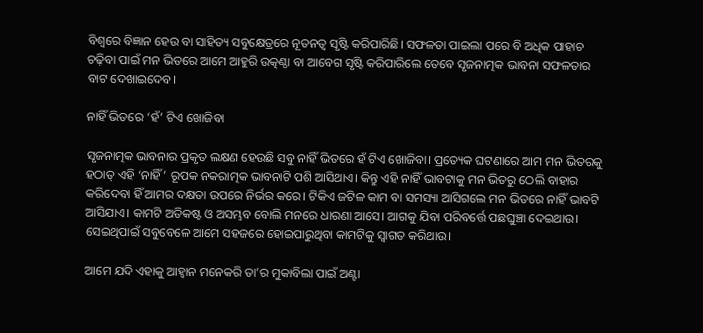ବିଶ୍ୱରେ ବିଜ୍ଞାନ ହେଉ ବା ସାହିତ୍ୟ ସବୁକ୍ଷେତ୍ରରେ ନୂତନତ୍ୱ ସୃଷ୍ଟି କରିପାରିଛି। ସଫଳତା ପାଇଲା ପରେ ବି ଅଧିକ ପାହାଚ ଚଢ଼ିବା ପାଇଁ ମନ ଭିତରେ ଆମେ ଆହୁରି ଉତ୍କଣ୍ଠା ବା ଆବେଗ ସୃଷ୍ଟି କରିପାରିଲେ ତେବେ ସୃଜନାତ୍ମକ ଭାବନା ସଫଳତାର ବାଟ ଦେଖାଇଦେବ।

ନାହିଁ ଭିତରେ ‘ହଁ’ ଟିଏ ଖୋଜିବା

ସୃଜନାତ୍ମକ ଭାବନାର ପ୍ରକୃତ ଲକ୍ଷଣ ହେଉଛି ସବୁ ନାହିଁ ଭିତରେ ହଁ ଟିଏ ଖୋଜିବା। ପ୍ରତ୍ୟେକ ଘଟଣାରେ ଆମ ମନ ଭିତରକୁ ହଠାତ୍ ଏହି ‘ନାହିଁ’ ରୂପକ ନକରାତ୍ମକ ଭାବନାଟି ପଶି ଆସିଥାଏ। କିନ୍ତୁ ଏହି ନାହିଁ ଭାବଟାକୁ ମନ ଭିତରୁ ଠେଲି ବାହାର କରିଦେବା ହିଁ ଆମର ଦକ୍ଷତା ଉପରେ ନିର୍ଭର କରେ। ଟିକିଏ ଜଟିଳ କାମ ବା ସମସ୍ୟା ଆସିଗଲେ ମନ ଭିତରେ ନାହିଁ ଭାବଟି ଆସିଯାଏ। କାମଟି ଅତିକଷ୍ଟ ଓ ଅସମ୍ଭବ ବୋଲି ମନରେ ଧାରଣା ଆସେ। ଆଗକୁ ଯିବା ପରିବର୍ତ୍ତେ ପଛଘୁଞ୍ଚା ଦେଇଥାଉ। ସେଇଥିପାଇଁ ସବୁବେଳେ ଆମେ ସହଜରେ ହୋଇପାରୁଥିବା କାମଟିକୁ ସ୍ୱାଗତ କରିଥାଉ।

ଆମେ ଯଦି ଏହାକୁ ଆହ୍ୱାନ ମନେକରି ତା’ର ମୁକାବିଲା ପାଇଁ ଅଣ୍ଟା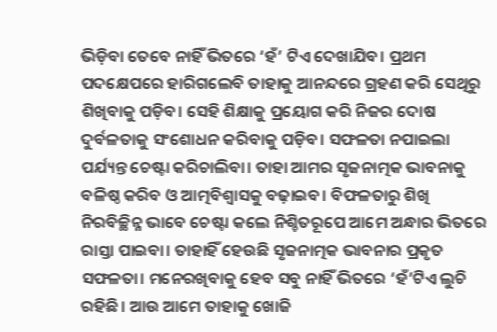ଭିଡ଼ିବା ତେବେ ନାହିଁ ଭିତରେ ‘ହଁ’ ଟିଏ ଦେଖାଯିବ। ପ୍ରଥମ ପଦକ୍ଷେପରେ ହାରିଗଲେବି ତାହାକୁ ଆନନ୍ଦରେ ଗ୍ରହଣ କରି ସେଥିରୁ ଶିଖିବାକୁ ପଡ଼ିବ। ସେହି ଶିକ୍ଷାକୁ ପ୍ରୟୋଗ କରି ନିଜର ଦୋଷ ଦୁର୍ବଳତାକୁ ସଂଶୋଧନ କରିବାକୁ ପଡ଼ିବ। ସଫଳତା ନପାଇଲା ପର୍ଯ୍ୟନ୍ତ ଚେଷ୍ଟା କରିଚାଲିବା। ତାହା ଆମର ସୃଜନାତ୍ମକ ଭାବନାକୁ ବଳିଷ୍ଠ କରିବ ଓ ଆତ୍ମବିଶ୍ୱାସକୁ ବଢ଼ାଇବ। ବିଫଳତାରୁ ଶିଖି ନିରବିଚ୍ଛିନ୍ନ ଭାବେ ଚେଷ୍ଟା କଲେ ନିଶ୍ଚିତରୂପେ ଆମେ ଅନ୍ଧାର ଭିତରେ ରାସ୍ତା ପାଇବା। ତାହାହିଁ ହେଉଛି ସୃଜନାତ୍ମକ ଭାବନାର ପ୍ରକୃତ ସଫଳତା। ମନେରଖିବାକୁ ହେବ ସବୁ ନାହିଁ ଭିତରେ ‘ହଁ’ଟିଏ ଲୁଚି ରହିଛି। ଆଉ ଆମେ ତାହାକୁ ଖୋଜି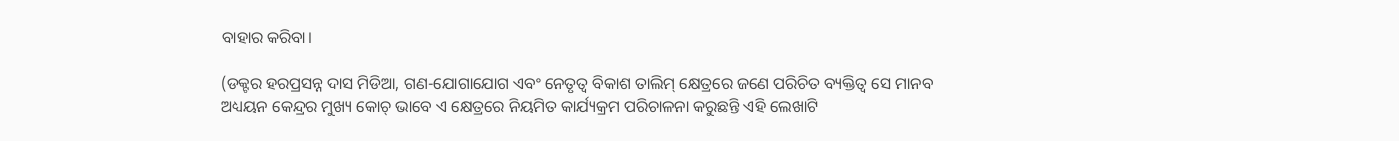ବାହାର କରିବା।

(ଡକ୍ଟର ହରପ୍ରସନ୍ନ ଦାସ ମିଡିଆ, ଗଣ-ଯୋଗାଯୋଗ ଏବଂ ନେତୃତ୍ୱ ବିକାଶ ତାଲିମ୍‌ କ୍ଷେତ୍ରରେ ଜଣେ ପରିଚିତ ବ୍ୟକ୍ତିତ୍ୱ ସେ ମାନବ ଅଧ୍ୟୟନ କେନ୍ଦ୍ରର ମୁଖ୍ୟ କୋଚ୍‌ ଭାବେ ଏ କ୍ଷେତ୍ରରେ ନିୟମିତ କାର୍ଯ୍ୟକ୍ରମ ପରିଚାଳନା କରୁଛନ୍ତି ଏହି ଲେଖାଟି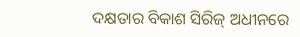ଦକ୍ଷତାର ବିକାଶ ସିରିଜ୍‍ ଅଧୀନରେ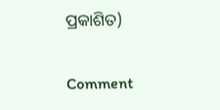ପ୍ରକାଶିତ)

Comment